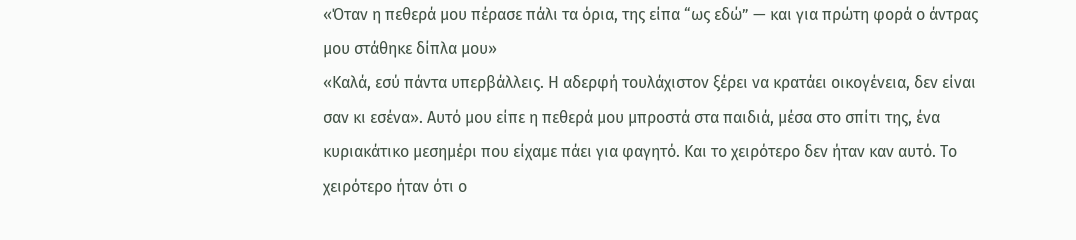«Όταν η πεθερά μου πέρασε πάλι τα όρια, της είπα “ως εδώ” — και για πρώτη φορά ο άντρας μου στάθηκε δίπλα μου»
«Καλά, εσύ πάντα υπερβάλλεις. Η αδερφή τουλάχιστον ξέρει να κρατάει οικογένεια, δεν είναι σαν κι εσένα». Αυτό μου είπε η πεθερά μου μπροστά στα παιδιά, μέσα στο σπίτι της, ένα κυριακάτικο μεσημέρι που είχαμε πάει για φαγητό. Και το χειρότερο δεν ήταν καν αυτό. Το χειρότερο ήταν ότι ο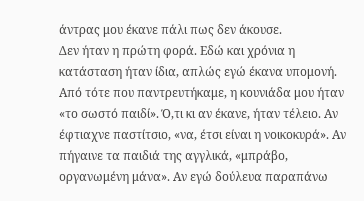άντρας μου έκανε πάλι πως δεν άκουσε.
Δεν ήταν η πρώτη φορά. Εδώ και χρόνια η κατάσταση ήταν ίδια, απλώς εγώ έκανα υπομονή. Από τότε που παντρευτήκαμε, η κουνιάδα μου ήταν «το σωστό παιδί». Ό,τι κι αν έκανε, ήταν τέλειο. Αν έφτιαχνε παστίτσιο, «να, έτσι είναι η νοικοκυρά». Αν πήγαινε τα παιδιά της αγγλικά, «μπράβο, οργανωμένη μάνα». Αν εγώ δούλευα παραπάνω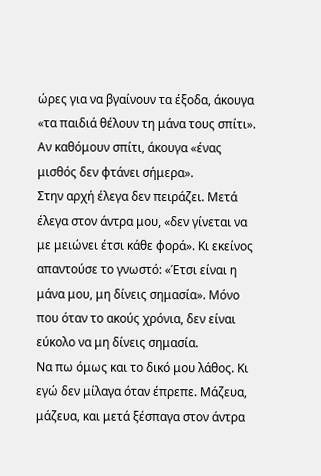ώρες για να βγαίνουν τα έξοδα, άκουγα «τα παιδιά θέλουν τη μάνα τους σπίτι». Αν καθόμουν σπίτι, άκουγα «ένας μισθός δεν φτάνει σήμερα».
Στην αρχή έλεγα δεν πειράζει. Μετά έλεγα στον άντρα μου, «δεν γίνεται να με μειώνει έτσι κάθε φορά». Κι εκείνος απαντούσε το γνωστό: «Έτσι είναι η μάνα μου, μη δίνεις σημασία». Μόνο που όταν το ακούς χρόνια, δεν είναι εύκολο να μη δίνεις σημασία.
Να πω όμως και το δικό μου λάθος. Κι εγώ δεν μίλαγα όταν έπρεπε. Μάζευα, μάζευα, και μετά ξέσπαγα στον άντρα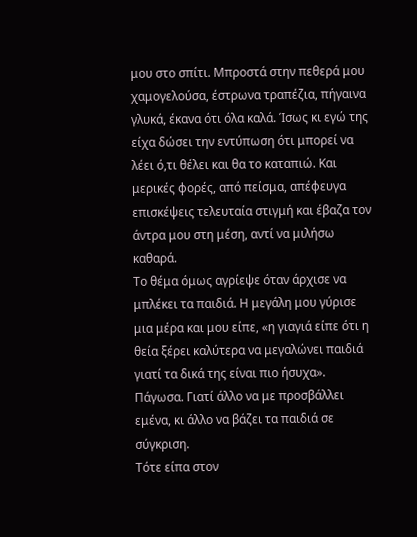μου στο σπίτι. Μπροστά στην πεθερά μου χαμογελούσα, έστρωνα τραπέζια, πήγαινα γλυκά, έκανα ότι όλα καλά. Ίσως κι εγώ της είχα δώσει την εντύπωση ότι μπορεί να λέει ό,τι θέλει και θα το καταπιώ. Και μερικές φορές, από πείσμα, απέφευγα επισκέψεις τελευταία στιγμή και έβαζα τον άντρα μου στη μέση, αντί να μιλήσω καθαρά.
Το θέμα όμως αγρίεψε όταν άρχισε να μπλέκει τα παιδιά. Η μεγάλη μου γύρισε μια μέρα και μου είπε, «η γιαγιά είπε ότι η θεία ξέρει καλύτερα να μεγαλώνει παιδιά γιατί τα δικά της είναι πιο ήσυχα». Πάγωσα. Γιατί άλλο να με προσβάλλει εμένα, κι άλλο να βάζει τα παιδιά σε σύγκριση.
Τότε είπα στον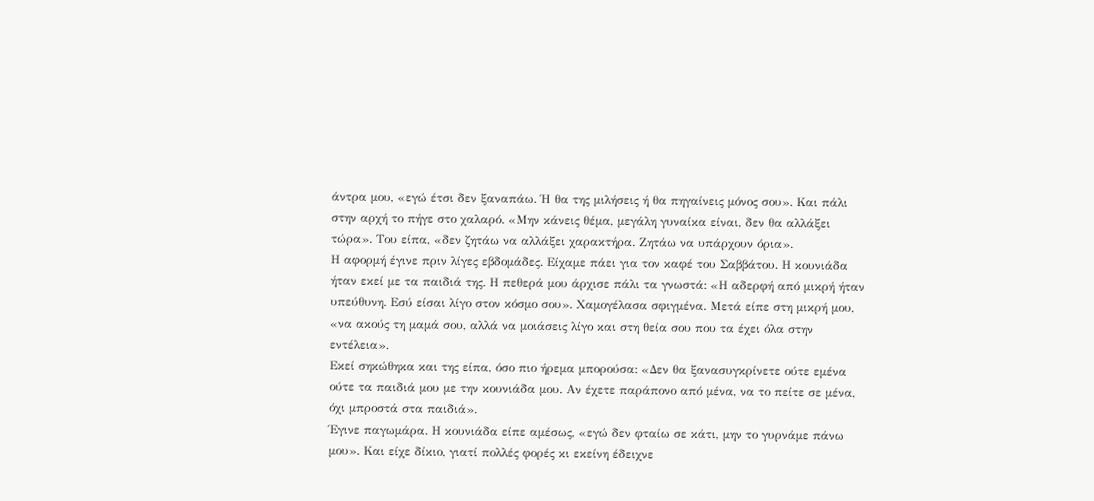άντρα μου, «εγώ έτσι δεν ξαναπάω. Ή θα της μιλήσεις ή θα πηγαίνεις μόνος σου». Και πάλι στην αρχή το πήγε στο χαλαρό. «Μην κάνεις θέμα, μεγάλη γυναίκα είναι, δεν θα αλλάξει τώρα». Του είπα, «δεν ζητάω να αλλάξει χαρακτήρα. Ζητάω να υπάρχουν όρια».
Η αφορμή έγινε πριν λίγες εβδομάδες. Είχαμε πάει για τον καφέ του Σαββάτου. Η κουνιάδα ήταν εκεί με τα παιδιά της. Η πεθερά μου άρχισε πάλι τα γνωστά: «Η αδερφή από μικρή ήταν υπεύθυνη. Εσύ είσαι λίγο στον κόσμο σου». Χαμογέλασα σφιγμένα. Μετά είπε στη μικρή μου, «να ακούς τη μαμά σου, αλλά να μοιάσεις λίγο και στη θεία σου που τα έχει όλα στην εντέλεια».
Εκεί σηκώθηκα και της είπα, όσο πιο ήρεμα μπορούσα: «Δεν θα ξανασυγκρίνετε ούτε εμένα ούτε τα παιδιά μου με την κουνιάδα μου. Αν έχετε παράπονο από μένα, να το πείτε σε μένα, όχι μπροστά στα παιδιά».
Έγινε παγωμάρα. Η κουνιάδα είπε αμέσως, «εγώ δεν φταίω σε κάτι, μην το γυρνάμε πάνω μου». Και είχε δίκιο, γιατί πολλές φορές κι εκείνη έδειχνε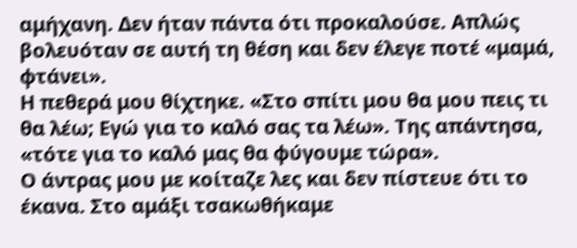αμήχανη. Δεν ήταν πάντα ότι προκαλούσε. Απλώς βολευόταν σε αυτή τη θέση και δεν έλεγε ποτέ «μαμά, φτάνει».
Η πεθερά μου θίχτηκε. «Στο σπίτι μου θα μου πεις τι θα λέω; Εγώ για το καλό σας τα λέω». Της απάντησα, «τότε για το καλό μας θα φύγουμε τώρα».
Ο άντρας μου με κοίταζε λες και δεν πίστευε ότι το έκανα. Στο αμάξι τσακωθήκαμε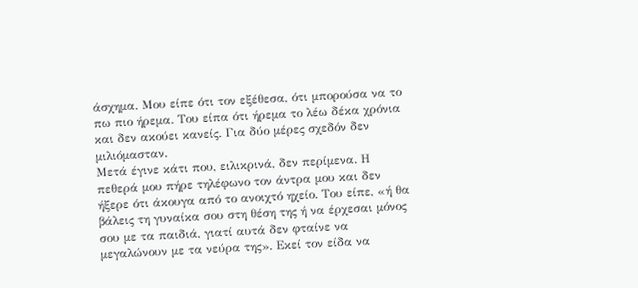άσχημα. Μου είπε ότι τον εξέθεσα, ότι μπορούσα να το πω πιο ήρεμα. Του είπα ότι ήρεμα το λέω δέκα χρόνια και δεν ακούει κανείς. Για δύο μέρες σχεδόν δεν μιλιόμασταν.
Μετά έγινε κάτι που, ειλικρινά, δεν περίμενα. Η πεθερά μου πήρε τηλέφωνο τον άντρα μου και δεν ήξερε ότι άκουγα από το ανοιχτό ηχείο. Του είπε, «ή θα βάλεις τη γυναίκα σου στη θέση της ή να έρχεσαι μόνος σου με τα παιδιά, γιατί αυτά δεν φταίνε να μεγαλώνουν με τα νεύρα της». Εκεί τον είδα να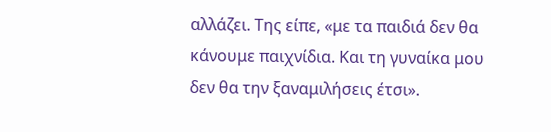αλλάζει. Της είπε, «με τα παιδιά δεν θα κάνουμε παιχνίδια. Και τη γυναίκα μου δεν θα την ξαναμιλήσεις έτσι».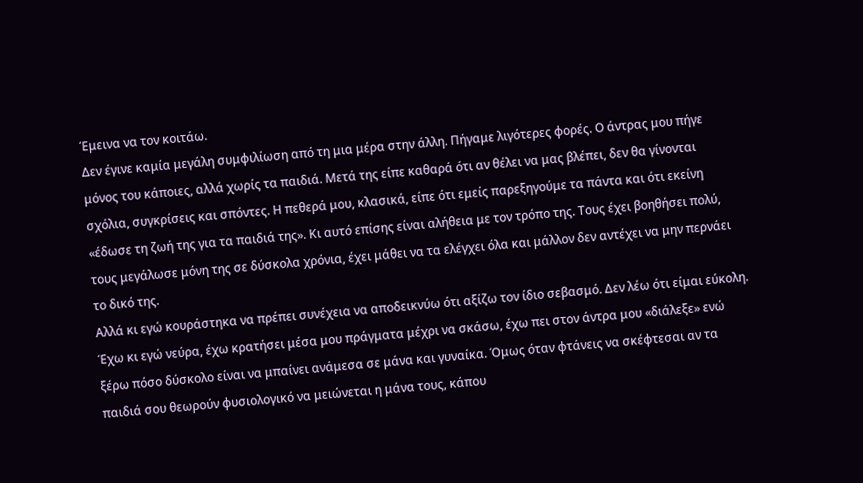Έμεινα να τον κοιτάω.
Δεν έγινε καμία μεγάλη συμφιλίωση από τη μια μέρα στην άλλη. Πήγαμε λιγότερες φορές. Ο άντρας μου πήγε μόνος του κάποιες, αλλά χωρίς τα παιδιά. Μετά της είπε καθαρά ότι αν θέλει να μας βλέπει, δεν θα γίνονται σχόλια, συγκρίσεις και σπόντες. Η πεθερά μου, κλασικά, είπε ότι εμείς παρεξηγούμε τα πάντα και ότι εκείνη «έδωσε τη ζωή της για τα παιδιά της». Κι αυτό επίσης είναι αλήθεια με τον τρόπο της. Τους έχει βοηθήσει πολύ, τους μεγάλωσε μόνη της σε δύσκολα χρόνια, έχει μάθει να τα ελέγχει όλα και μάλλον δεν αντέχει να μην περνάει το δικό της.
Αλλά κι εγώ κουράστηκα να πρέπει συνέχεια να αποδεικνύω ότι αξίζω τον ίδιο σεβασμό. Δεν λέω ότι είμαι εύκολη. Έχω κι εγώ νεύρα, έχω κρατήσει μέσα μου πράγματα μέχρι να σκάσω, έχω πει στον άντρα μου «διάλεξε» ενώ ξέρω πόσο δύσκολο είναι να μπαίνει ανάμεσα σε μάνα και γυναίκα. Όμως όταν φτάνεις να σκέφτεσαι αν τα παιδιά σου θεωρούν φυσιολογικό να μειώνεται η μάνα τους, κάπου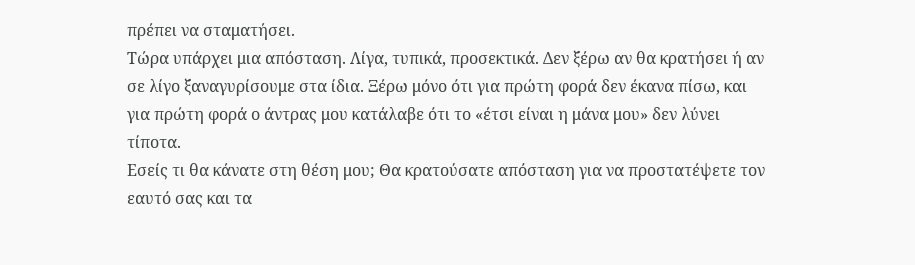πρέπει να σταματήσει.
Τώρα υπάρχει μια απόσταση. Λίγα, τυπικά, προσεκτικά. Δεν ξέρω αν θα κρατήσει ή αν σε λίγο ξαναγυρίσουμε στα ίδια. Ξέρω μόνο ότι για πρώτη φορά δεν έκανα πίσω, και για πρώτη φορά ο άντρας μου κατάλαβε ότι το «έτσι είναι η μάνα μου» δεν λύνει τίποτα.
Εσείς τι θα κάνατε στη θέση μου; Θα κρατούσατε απόσταση για να προστατέψετε τον εαυτό σας και τα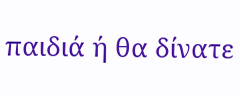παιδιά ή θα δίνατε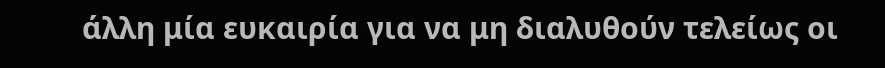άλλη μία ευκαιρία για να μη διαλυθούν τελείως οι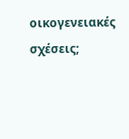οικογενειακές σχέσεις;